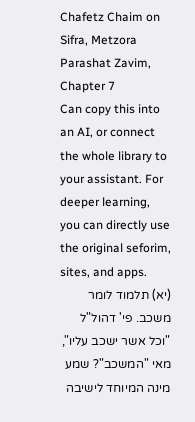Chafetz Chaim on Sifra, Metzora Parashat Zavim, Chapter 7
Can copy this into an AI, or connect the whole library to your assistant. For deeper learning, you can directly use the original seforim, sites, and apps.
(יא) תלמוד לומר משכב. פי' דהול"ל "וכל אשר ישכב עליו", מאי "המשכב"? שמע מינה המיוחד לישיבה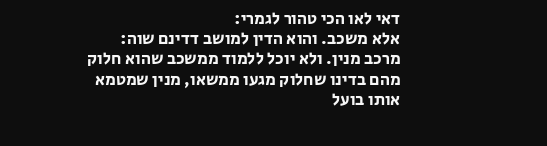דאי לאו הכי טהור לגמרי:
אלא משכב. והוא הדין למושב דדינם שוה:
מרכב מנין. ולא יוכל ללמוד ממשכב שהוא חלוק מהם בדינו שחלוק מגעו ממשאו, מנין שמטמא אותו בועל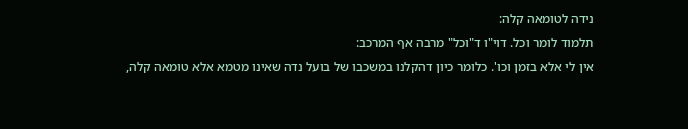נידה לטומאה קלה:
תלמוד לומר וכל. דוי"ו ד"וכל" מרבה אף המרכב:
אין לי אלא בזמן וכו'. כלומר כיון דהקלנו במשכבו של בועל נדה שאינו מטמא אלא טומאה קלה,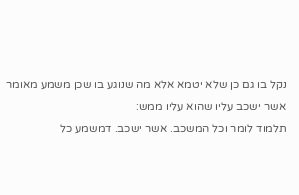נקל בו גם כן שלא יטמא אלא מה שנוגע בו שכן משמע מאומר אשר ישכב עליו שהוא עליו ממש:
תלמוד לומר וכל המשכב. אשר ישכב. דמשמע כל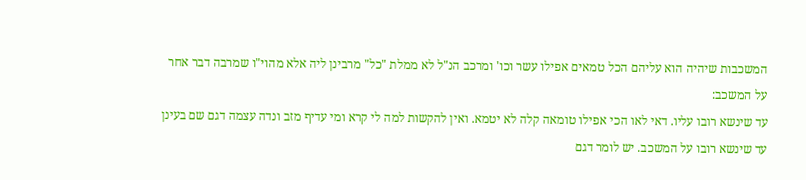המשכבות שיהיה הוא עליהם הכל טמאים אפילו עשר וכו' ומרכב הנ"ל לא ממלת "כל" מרבינן ליה אלא מהוי"ו שמרבה דבר אחר על המשכב:
עד שינשא רובו עליו. דאי לאו הכי אפילו טומאה קלה לא יטמא. ואין להקשות למה לי קרא ומי עדיף מזב ונדה עצמה דגם שם בעינן עד שינשא רובו על המשכב. יש לומר דגם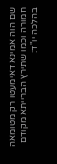שם הוה אמינא דאימעטו רק מטומאה חמורה וכמו שתירץ הברייתא מקודם בהלכה יו"ד: